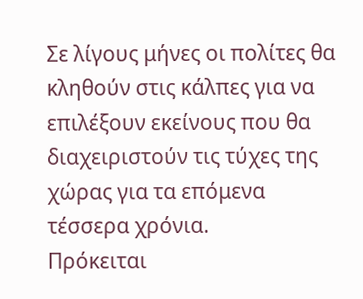Σε λίγους μήνες οι πολίτες θα κληθούν στις κάλπες για να επιλέξουν εκείνους που θα διαχειριστούν τις τύχες της χώρας για τα επόμενα τέσσερα χρόνια.
Πρόκειται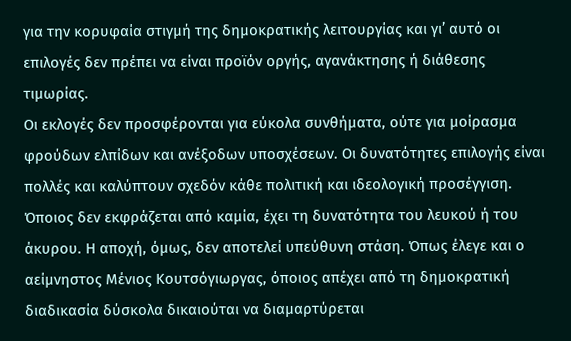για την κορυφαία στιγμή της δημοκρατικής λειτουργίας και γι’ αυτό οι επιλογές δεν πρέπει να είναι προϊόν οργής, αγανάκτησης ή διάθεσης τιμωρίας.
Οι εκλογές δεν προσφέρονται για εύκολα συνθήματα, ούτε για μοίρασμα φρούδων ελπίδων και ανέξοδων υποσχέσεων. Οι δυνατότητες επιλογής είναι πολλές και καλύπτουν σχεδόν κάθε πολιτική και ιδεολογική προσέγγιση. Όποιος δεν εκφράζεται από καμία, έχει τη δυνατότητα του λευκού ή του άκυρου. Η αποχή, όμως, δεν αποτελεί υπεύθυνη στάση. Όπως έλεγε και ο αείμνηστος Μένιος Κουτσόγιωργας, όποιος απέχει από τη δημοκρατική διαδικασία δύσκολα δικαιούται να διαμαρτύρεται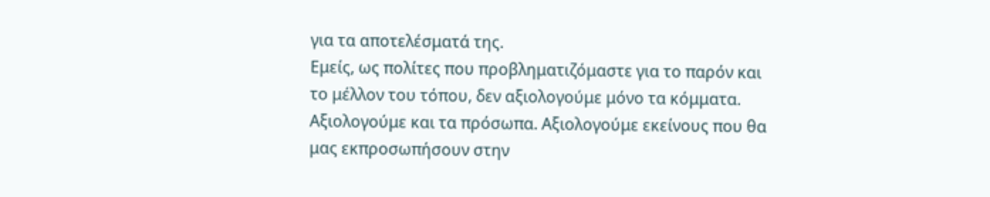για τα αποτελέσματά της.
Εμείς, ως πολίτες που προβληματιζόμαστε για το παρόν και το μέλλον του τόπου, δεν αξιολογούμε μόνο τα κόμματα. Αξιολογούμε και τα πρόσωπα. Αξιολογούμε εκείνους που θα μας εκπροσωπήσουν στην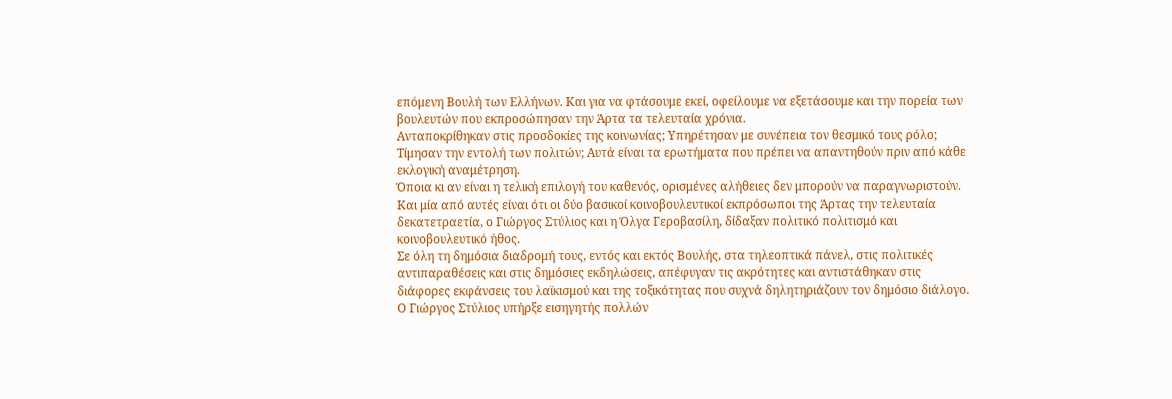επόμενη Βουλή των Ελλήνων. Και για να φτάσουμε εκεί, οφείλουμε να εξετάσουμε και την πορεία των βουλευτών που εκπροσώπησαν την Άρτα τα τελευταία χρόνια.
Ανταποκρίθηκαν στις προσδοκίες της κοινωνίας; Υπηρέτησαν με συνέπεια τον θεσμικό τους ρόλο; Τίμησαν την εντολή των πολιτών; Αυτά είναι τα ερωτήματα που πρέπει να απαντηθούν πριν από κάθε εκλογική αναμέτρηση.
Όποια κι αν είναι η τελική επιλογή του καθενός, ορισμένες αλήθειες δεν μπορούν να παραγνωριστούν. Και μία από αυτές είναι ότι οι δύο βασικοί κοινοβουλευτικοί εκπρόσωποι της Άρτας την τελευταία δεκατετραετία, ο Γιώργος Στύλιος και η Όλγα Γεροβασίλη, δίδαξαν πολιτικό πολιτισμό και κοινοβουλευτικό ήθος.
Σε όλη τη δημόσια διαδρομή τους, εντός και εκτός Βουλής, στα τηλεοπτικά πάνελ, στις πολιτικές αντιπαραθέσεις και στις δημόσιες εκδηλώσεις, απέφυγαν τις ακρότητες και αντιστάθηκαν στις διάφορες εκφάνσεις του λαϊκισμού και της τοξικότητας που συχνά δηλητηριάζουν τον δημόσιο διάλογο.
Ο Γιώργος Στύλιος υπήρξε εισηγητής πολλών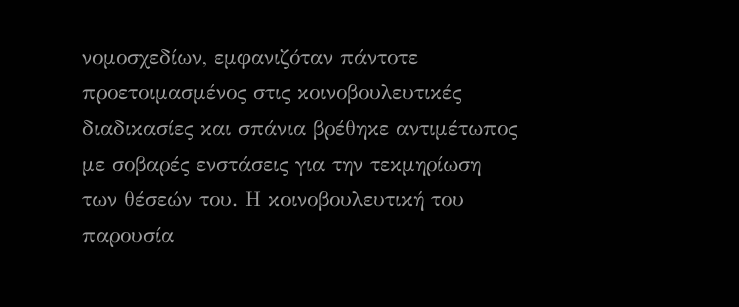νομοσχεδίων, εμφανιζόταν πάντοτε προετοιμασμένος στις κοινοβουλευτικές διαδικασίες και σπάνια βρέθηκε αντιμέτωπος με σοβαρές ενστάσεις για την τεκμηρίωση των θέσεών του. Η κοινοβουλευτική του παρουσία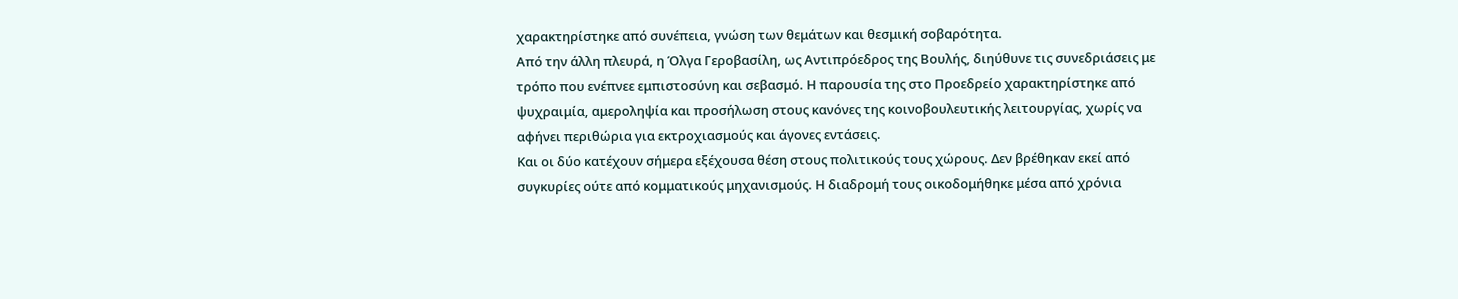χαρακτηρίστηκε από συνέπεια, γνώση των θεμάτων και θεσμική σοβαρότητα.
Από την άλλη πλευρά, η Όλγα Γεροβασίλη, ως Αντιπρόεδρος της Βουλής, διηύθυνε τις συνεδριάσεις με τρόπο που ενέπνεε εμπιστοσύνη και σεβασμό. Η παρουσία της στο Προεδρείο χαρακτηρίστηκε από ψυχραιμία, αμεροληψία και προσήλωση στους κανόνες της κοινοβουλευτικής λειτουργίας, χωρίς να αφήνει περιθώρια για εκτροχιασμούς και άγονες εντάσεις.
Και οι δύο κατέχουν σήμερα εξέχουσα θέση στους πολιτικούς τους χώρους. Δεν βρέθηκαν εκεί από συγκυρίες ούτε από κομματικούς μηχανισμούς. Η διαδρομή τους οικοδομήθηκε μέσα από χρόνια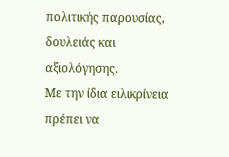πολιτικής παρουσίας, δουλειάς και αξιολόγησης.
Με την ίδια ειλικρίνεια πρέπει να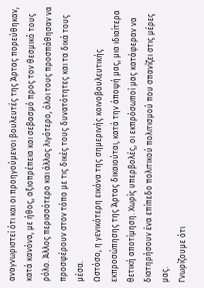αναγνωριστεί ότι και οι προηγούμενοι βουλευτές της Άρτας πορεύθηκαν, κατά κανόνα, με ήθος, αξιοπρέπεια και σεβασμό προς τον θεσμικό τους ρόλο. Άλλος περισσότερο και άλλος λιγότερο, όλοι τους προσπάθησαν να προσφέρουν στον τόπο με τις δικές τους δυνατότητες και τα δικά τους μέσα.
Ωστόσο, η γενικότερη εικόνα της σημερινής κοινοβουλευτικής εκπροσώπησης της Άρτας δικαιούται, κατά την άποψή μας, μια ιδιαίτερα θετική αποτίμηση. Χωρίς υπερβολές, οι εκπρόσωποί μας κατάφεραν να διατηρήσουν ένα επίπεδο πολιτικού πολιτισμού που σπανίζει στις μέρες μας.
Γνωρίζουμε ότι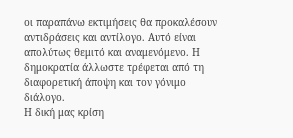οι παραπάνω εκτιμήσεις θα προκαλέσουν αντιδράσεις και αντίλογο. Αυτό είναι απολύτως θεμιτό και αναμενόμενο. Η δημοκρατία άλλωστε τρέφεται από τη διαφορετική άποψη και τον γόνιμο διάλογο.
Η δική μας κρίση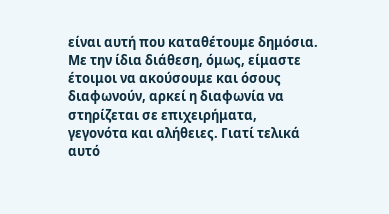είναι αυτή που καταθέτουμε δημόσια. Με την ίδια διάθεση, όμως, είμαστε έτοιμοι να ακούσουμε και όσους διαφωνούν, αρκεί η διαφωνία να στηρίζεται σε επιχειρήματα, γεγονότα και αλήθειες. Γιατί τελικά αυτό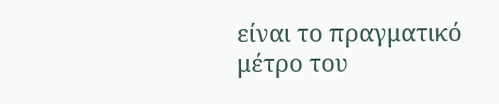είναι το πραγματικό μέτρο του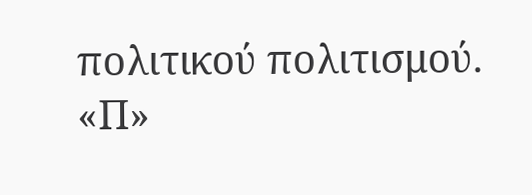πολιτικού πολιτισμού.
«Π»